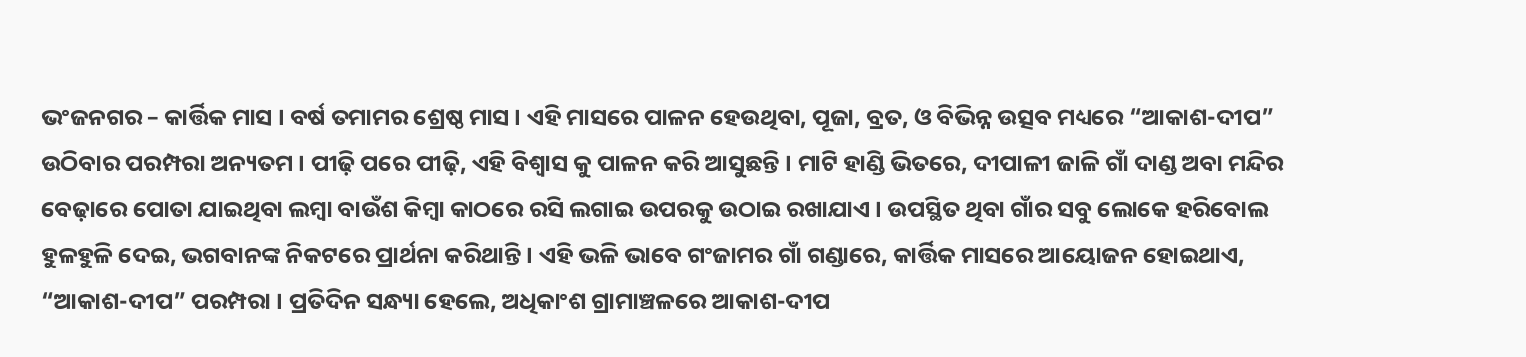ଭଂଜନଗର – କାର୍ତ୍ତିକ ମାସ । ବର୍ଷ ତମାମର ଶ୍ରେଷ୍ଠ ମାସ । ଏହି ମାସରେ ପାଳନ ହେଉଥିବା, ପୂଜା, ବ୍ରତ, ଓ ବିଭିନ୍ନ ଉତ୍ସବ ମଧ୍ୟରେ “ଆକାଶ-ଦୀପ” ଉଠିବାର ପରମ୍ପରା ଅନ୍ୟତମ । ପୀଢ଼ି ପରେ ପୀଢ଼ି, ଏହି ବିଶ୍ବାସ କୁ ପାଳନ କରି ଆସୁଛନ୍ତି । ମାଟି ହାଣ୍ଡି ଭିତରେ, ଦୀପାଳୀ ଜାଳି ଗାଁ ଦାଣ୍ଡ ଅବା ମନ୍ଦିର ବେଢ଼ାରେ ପୋତା ଯାଇଥିବା ଲମ୍ବା ବାଉଁଶ କିମ୍ବା କାଠରେ ରସି ଲଗାଇ ଉପରକୁ ଉଠାଇ ରଖାଯାଏ । ଉପସ୍ଥିତ ଥିବା ଗାଁର ସବୁ ଲୋକେ ହରିବୋଲ ହୁଳହୁଳି ଦେଇ, ଭଗବାନଙ୍କ ନିକଟରେ ପ୍ରାର୍ଥନା କରିଥାନ୍ତି । ଏହି ଭଳି ଭାବେ ଗଂଜାମର ଗାଁ ଗଣ୍ଡାରେ, କାର୍ତ୍ତିକ ମାସରେ ଆୟୋଜନ ହୋଇଥାଏ, “ଆକାଶ-ଦୀପ” ପରମ୍ପରା । ପ୍ରତିଦିନ ସନ୍ଧ୍ୟା ହେଲେ, ଅଧିକାଂଶ ଗ୍ରାମାଞ୍ଚଳରେ ଆକାଶ-ଦୀପ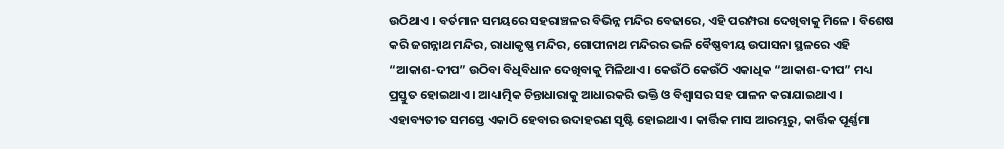ଉଠିଥାଏ । ବର୍ତମାନ ସମୟରେ ସହରାଞ୍ଚଳର ବିଭିନ୍ନ ମନ୍ଦିର ବେଢାରେ, ଏହି ପରମ୍ପରା ଦେଖିବାକୁ ମିଳେ । ବିଶେଷ କରି ଜଗନ୍ନାଥ ମନ୍ଦିର, ରାଧାକୃଷ୍ଣ ମନ୍ଦିର, ଗୋପୀନାଥ ମନ୍ଦିରର ଭଳି ବୈଷ୍ଣବୀୟ ଉପାସନା ସ୍ଥଳରେ ଏହି “ଆକାଶ-ଦୀପ” ଉଠିବା ବିଧିବିଧାନ ଦେଖିବାକୁ ମିଳିଥାଏ । କେଉଁଠି କେଉଁଠି ଏକାଧିକ “ଆକାଶ-ଦୀପ” ମଧ୍ୟ ପ୍ରସ୍ତୁତ ହୋଇଥାଏ । ଆଧ୍ୟାତ୍ମିକ ଚିନ୍ତାଧାରାକୁ ଆଧାରକରି ଭକ୍ତି ଓ ବିଶ୍ବାସର ସହ ପାଳନ କରାଯାଇଥାଏ । ଏହାବ୍ୟତୀତ ସମସ୍ତେ ଏକାଠି ହେବାର ଉଦାହରଣ ସୃଷ୍ଟି ହୋଇଥାଏ । କାର୍ତ୍ତିକ ମାସ ଆରମ୍ଭରୁ, କାର୍ତ୍ତିକ ପୂର୍ଣ୍ଣମା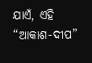ଯାଏଁ, ଏହି “ଆକାଶ-ଦୀପ”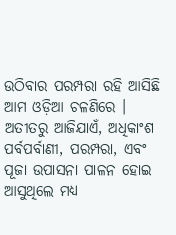ଉଠିବାର ପରମ୍ପରା ରହି ଆସିଛି ଆମ ଓଡ଼ିଆ ଚଳଣିରେ । ଅତୀତରୁ ଆଜିଯାଏଁ, ଅଧିକାଂଶ ପର୍ବପର୍ବାଣୀ, ପରମ୍ପରା, ଏବଂ ପୂଜା ଉପାସନା ପାଳନ ହୋଇ ଆସୁଥିଲେ ମଧ୍ୟ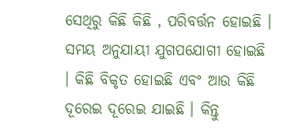ସେଥିରୁ କିଛି କିଛି , ପରିବର୍ତ୍ତନ ହୋଇଛି । ସମୟ ଅନୁଯାୟୀ ଯୁଗପଯୋଗୀ ହୋଇଛି । କିଛି ବିକୃତ ହୋଇଛି ଏବଂ ଆଉ କିଛି ଦୂରେଇ ଦୂରେଇ ଯାଇଛି । କିନ୍ତୁ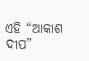ଏହି “ଆକାଶ ଦୀପ”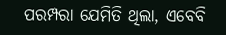ପରମ୍ପରା ଯେମିତି ଥିଲା, ଏବେବି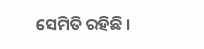ସେମିତି ରହିଛି ।